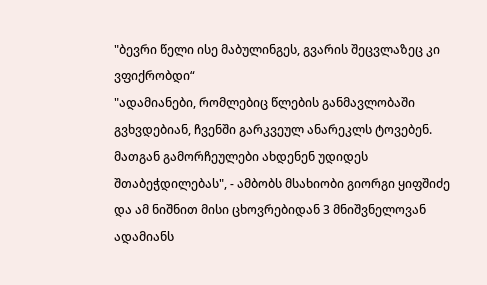"ბევრი წელი ისე მაბულინგეს, გვარის შეცვლაზეც კი ვფიქრობდი“
"ადამიანები, რომლებიც წლების განმავლობაში გვხვდებიან, ჩვენში გარკვეულ ანარეკლს ტოვებენ. მათგან გამორჩეულები ახდენენ უდიდეს შთაბეჭდილებას", - ამბობს მსახიობი გიორგი ყიფშიძე და ამ ნიშნით მისი ცხოვრებიდან 3 მნიშვნელოვან ადამიანს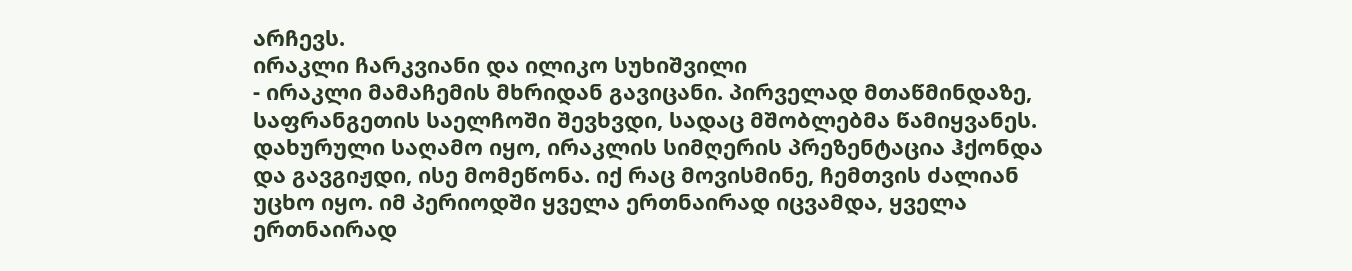არჩევს.
ირაკლი ჩარკვიანი და ილიკო სუხიშვილი
- ირაკლი მამაჩემის მხრიდან გავიცანი. პირველად მთაწმინდაზე, საფრანგეთის საელჩოში შევხვდი, სადაც მშობლებმა წამიყვანეს. დახურული საღამო იყო, ირაკლის სიმღერის პრეზენტაცია ჰქონდა და გავგიჟდი, ისე მომეწონა. იქ რაც მოვისმინე, ჩემთვის ძალიან უცხო იყო. იმ პერიოდში ყველა ერთნაირად იცვამდა, ყველა ერთნაირად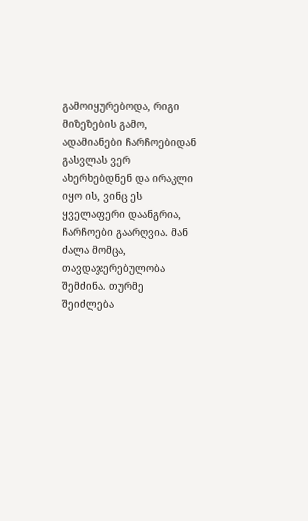გამოიყურებოდა, რიგი მიზეზების გამო, ადამიანები ჩარჩოებიდან გასვლას ვერ ახერხებდნენ და ირაკლი იყო ის, ვინც ეს ყველაფერი დაანგრია, ჩარჩოები გაარღვია. მან ძალა მომცა, თავდაჯერებულობა შემძინა. თურმე შეიძლება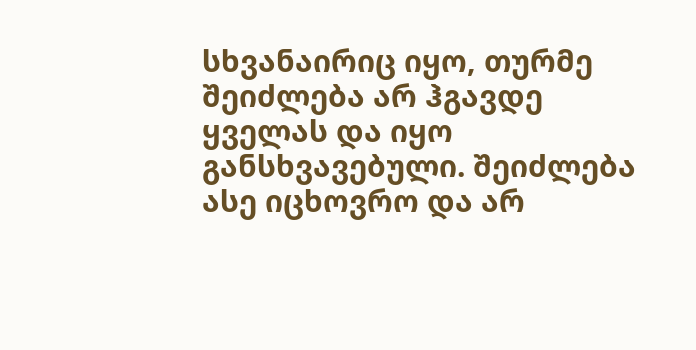სხვანაირიც იყო, თურმე შეიძლება არ ჰგავდე ყველას და იყო განსხვავებული. შეიძლება ასე იცხოვრო და არ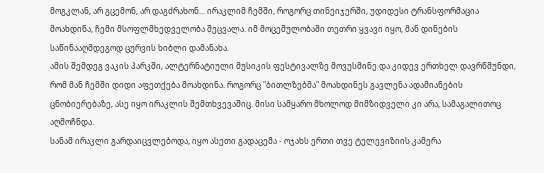მოგკლან, არ გცემონ, არ დაგძრახონ... ირაკლიმ ჩემში, როგორც თინეიჯერში, უდიდესი ტრანსფორმაცია მოახდინა, ჩემი მსოფლმხედველობა შეცვალა. იმ მოცემულობაში თეთრი ყვავი იყო, მან დინების საწინააღმდეგოდ ცურვის ხიბლი დამანახა.
ამის შემდეგ ვაკის პარკში, ალტერნატიული მუსიკის ფესტივალზე მოვუსმინე და კიდევ ერთხელ დავრწმუნდი, რომ მან ჩემში დიდი აფეთქება მოახდინა. როგორც "ბითლზებმა" მოახდინეს გავლენა ადამიანების ცნობიერებაზე, ასე იყო ირაკლის შემთხვევაშიც. მისი სამყარო მხოლოდ მიმზიდველი კი არა, სამაგალითოც აღმოჩნდა.
სანამ ირაკლი გარდაიცვლებოდა, იყო ასეთი გადაცემა - ოჯახს ერთი თვე ტელევიზიის კამერა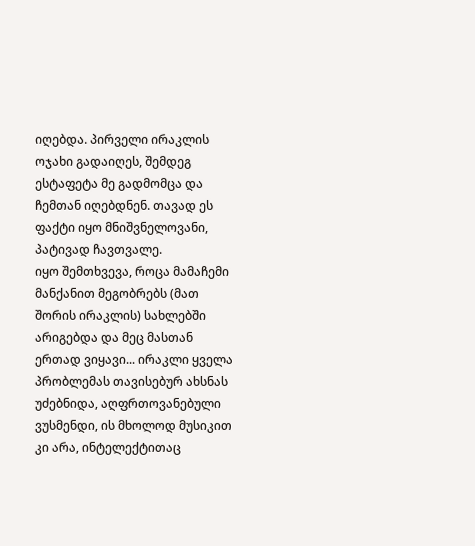იღებდა. პირველი ირაკლის ოჯახი გადაიღეს, შემდეგ ესტაფეტა მე გადმომცა და ჩემთან იღებდნენ. თავად ეს ფაქტი იყო მნიშვნელოვანი, პატივად ჩავთვალე.
იყო შემთხვევა, როცა მამაჩემი მანქანით მეგობრებს (მათ შორის ირაკლის) სახლებში არიგებდა და მეც მასთან ერთად ვიყავი... ირაკლი ყველა პრობლემას თავისებურ ახსნას უძებნიდა, აღფრთოვანებული ვუსმენდი, ის მხოლოდ მუსიკით კი არა, ინტელექტითაც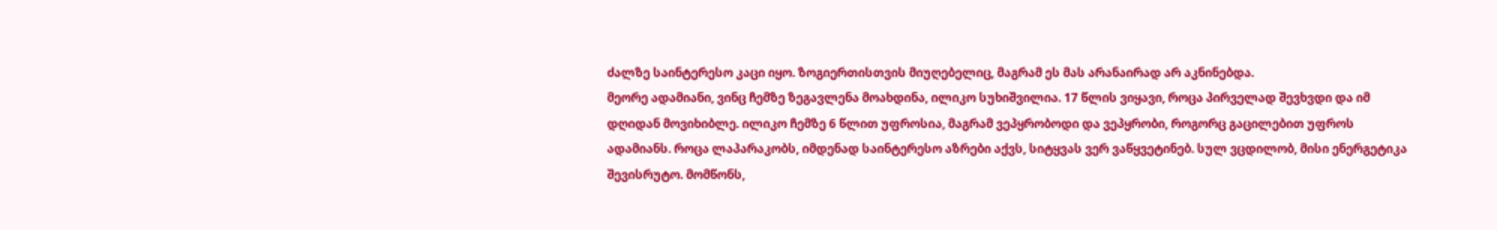ძალზე საინტერესო კაცი იყო. ზოგიერთისთვის მიუღებელიც, მაგრამ ეს მას არანაირად არ აკნინებდა.
მეორე ადამიანი, ვინც ჩემზე ზეგავლენა მოახდინა, ილიკო სუხიშვილია. 17 წლის ვიყავი, როცა პირველად შევხვდი და იმ დღიდან მოვიხიბლე. ილიკო ჩემზე 6 წლით უფროსია, მაგრამ ვეპყრობოდი და ვეპყრობი, როგორც გაცილებით უფროს ადამიანს. როცა ლაპარაკობს, იმდენად საინტერესო აზრები აქვს, სიტყვას ვერ ვაწყვეტინებ. სულ ვცდილობ, მისი ენერგეტიკა შევისრუტო. მომწონს,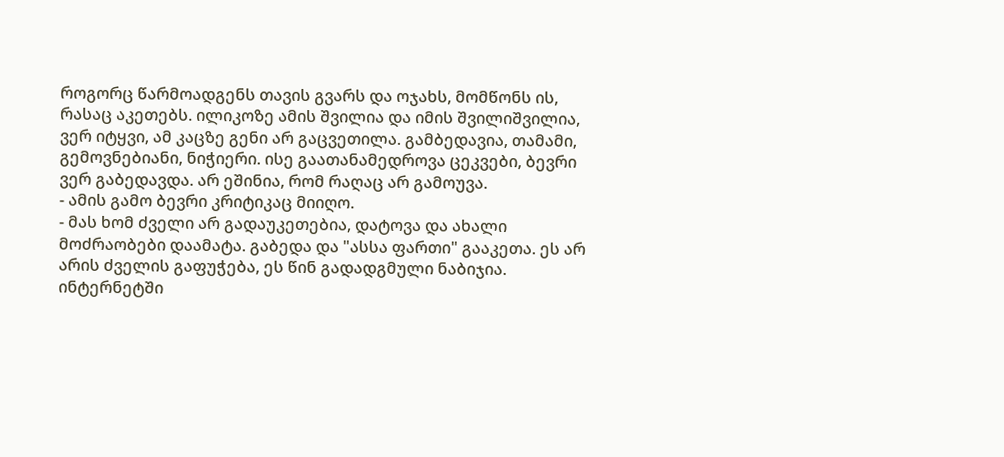როგორც წარმოადგენს თავის გვარს და ოჯახს, მომწონს ის, რასაც აკეთებს. ილიკოზე ამის შვილია და იმის შვილიშვილია, ვერ იტყვი, ამ კაცზე გენი არ გაცვეთილა. გამბედავია, თამამი, გემოვნებიანი, ნიჭიერი. ისე გაათანამედროვა ცეკვები, ბევრი ვერ გაბედავდა. არ ეშინია, რომ რაღაც არ გამოუვა.
- ამის გამო ბევრი კრიტიკაც მიიღო.
- მას ხომ ძველი არ გადაუკეთებია, დატოვა და ახალი მოძრაობები დაამატა. გაბედა და "ასსა ფართი" გააკეთა. ეს არ არის ძველის გაფუჭება, ეს წინ გადადგმული ნაბიჯია. ინტერნეტში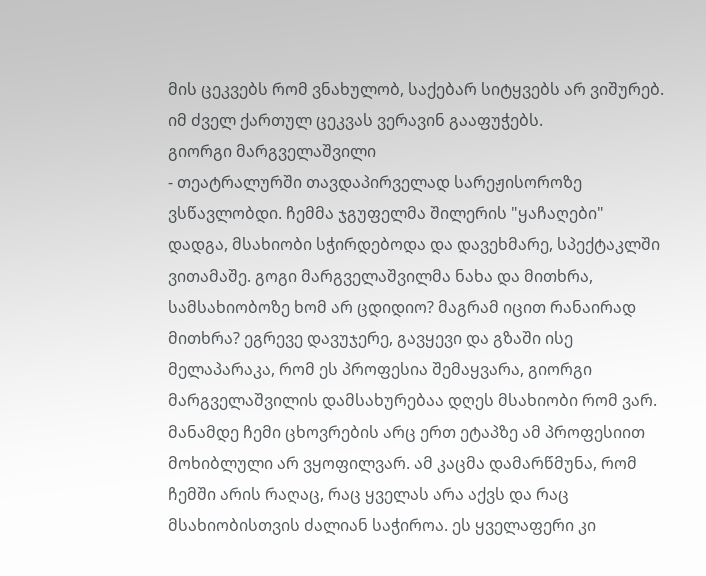მის ცეკვებს რომ ვნახულობ, საქებარ სიტყვებს არ ვიშურებ. იმ ძველ ქართულ ცეკვას ვერავინ გააფუჭებს.
გიორგი მარგველაშვილი
- თეატრალურში თავდაპირველად სარეჟისოროზე ვსწავლობდი. ჩემმა ჯგუფელმა შილერის "ყაჩაღები" დადგა, მსახიობი სჭირდებოდა და დავეხმარე, სპექტაკლში ვითამაშე. გოგი მარგველაშვილმა ნახა და მითხრა, სამსახიობოზე ხომ არ ცდიდიო? მაგრამ იცით რანაირად მითხრა? ეგრევე დავუჯერე, გავყევი და გზაში ისე მელაპარაკა, რომ ეს პროფესია შემაყვარა, გიორგი მარგველაშვილის დამსახურებაა დღეს მსახიობი რომ ვარ. მანამდე ჩემი ცხოვრების არც ერთ ეტაპზე ამ პროფესიით მოხიბლული არ ვყოფილვარ. ამ კაცმა დამარწმუნა, რომ ჩემში არის რაღაც, რაც ყველას არა აქვს და რაც მსახიობისთვის ძალიან საჭიროა. ეს ყველაფერი კი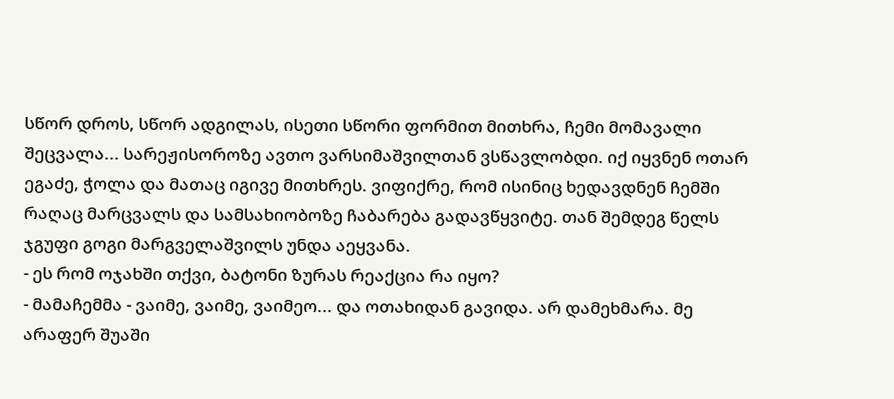სწორ დროს, სწორ ადგილას, ისეთი სწორი ფორმით მითხრა, ჩემი მომავალი შეცვალა... სარეჟისოროზე ავთო ვარსიმაშვილთან ვსწავლობდი. იქ იყვნენ ოთარ ეგაძე, ჭოლა და მათაც იგივე მითხრეს. ვიფიქრე, რომ ისინიც ხედავდნენ ჩემში რაღაც მარცვალს და სამსახიობოზე ჩაბარება გადავწყვიტე. თან შემდეგ წელს ჯგუფი გოგი მარგველაშვილს უნდა აეყვანა.
- ეს რომ ოჯახში თქვი, ბატონი ზურას რეაქცია რა იყო?
- მამაჩემმა - ვაიმე, ვაიმე, ვაიმეო... და ოთახიდან გავიდა. არ დამეხმარა. მე არაფერ შუაში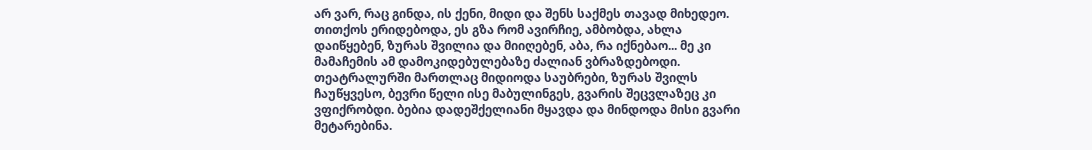არ ვარ, რაც გინდა, ის ქენი, მიდი და შენს საქმეს თავად მიხედეო. თითქოს ერიდებოდა, ეს გზა რომ ავირჩიე, ამბობდა, ახლა დაიწყებენ, ზურას შვილია და მიიღებენ, აბა, რა იქნებაო... მე კი მამაჩემის ამ დამოკიდებულებაზე ძალიან ვბრაზდებოდი.
თეატრალურში მართლაც მიდიოდა საუბრები, ზურას შვილს ჩაუწყვესო, ბევრი წელი ისე მაბულინგეს, გვარის შეცვლაზეც კი ვფიქრობდი. ბებია დადეშქელიანი მყავდა და მინდოდა მისი გვარი მეტარებინა.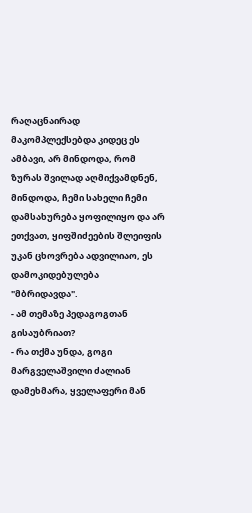რაღაცნაირად მაკომპლექსებდა კიდეც ეს ამბავი, არ მინდოდა, რომ ზურას შვილად აღმიქვამდნენ, მინდოდა, ჩემი სახელი ჩემი დამსახურება ყოფილიყო და არ ეთქვათ, ყიფშიძეების შლეიფის უკან ცხოვრება ადვილიაო, ეს დამოკიდებულება "მბრიდავდა".
- ამ თემაზე პედაგოგთან გისაუბრიათ?
- რა თქმა უნდა, გოგი მარგველაშვილი ძალიან დამეხმარა, ყველაფერი მან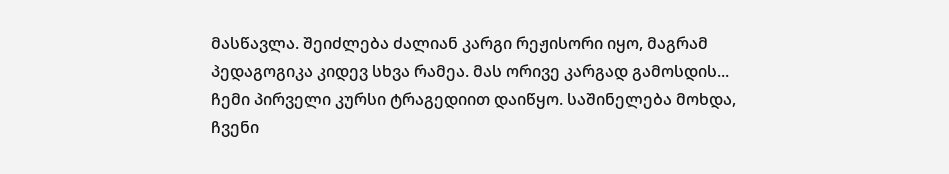მასწავლა. შეიძლება ძალიან კარგი რეჟისორი იყო, მაგრამ პედაგოგიკა კიდევ სხვა რამეა. მას ორივე კარგად გამოსდის...
ჩემი პირველი კურსი ტრაგედიით დაიწყო. საშინელება მოხდა, ჩვენი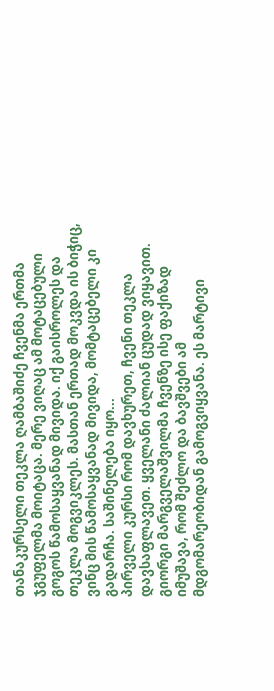თანაკურსელი თეკლა ღამბაშიძე ჩვენმა ერთმა ჯგუფელმა მოიტაცა. მერე ვიღაც ამ მოტაცებული გოგოს წამოსაყვანად მივიდა. იქ გაისროლეს და თეკლა მოგვიკლეს. მასთან ერთად მოკვდა ის ბიჭიც, ვინც მის წამოსაყვანად მივიდა, მომტაცებელი კი გადარჩა. საშინელება იყო...
პირველი კურსი რომ დავხურეთ, ჩვენი თეკლა დავსაფლავეთ. ყველანი ძალიან ცუდად ვიყავით. გიორგი მარგველაშვილმა ჩვენზე ისე ფაქიზად იმუშავა, რომ შეძლო და ბავშვები ამ მდგომარეობიდან გამოგვიყვანა. ეს მარტივი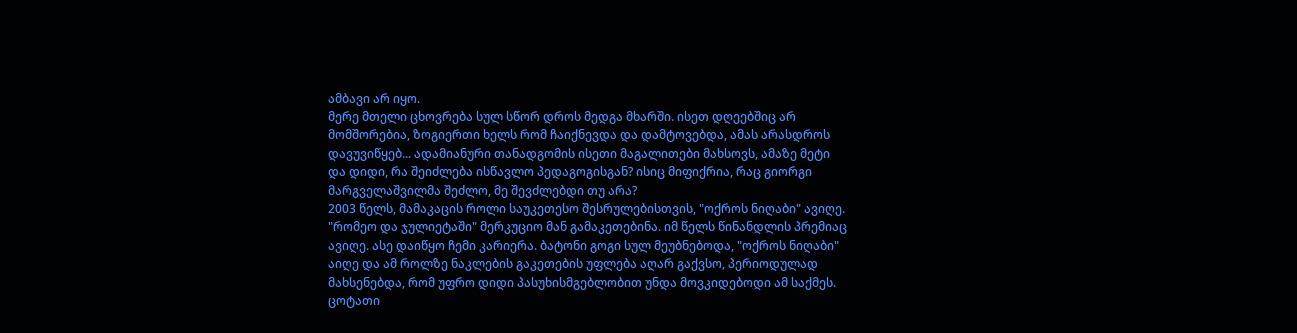ამბავი არ იყო.
მერე მთელი ცხოვრება სულ სწორ დროს მედგა მხარში. ისეთ დღეებშიც არ მომშორებია, ზოგიერთი ხელს რომ ჩაიქნევდა და დამტოვებდა, ამას არასდროს დავუვიწყებ... ადამიანური თანადგომის ისეთი მაგალითები მახსოვს, ამაზე მეტი და დიდი, რა შეიძლება ისწავლო პედაგოგისგან? ისიც მიფიქრია, რაც გიორგი მარგველაშვილმა შეძლო, მე შევძლებდი თუ არა?
2003 წელს, მამაკაცის როლი საუკეთესო შესრულებისთვის, "ოქროს ნიღაბი" ავიღე. "რომეო და ჯულიეტაში" მერკუციო მან გამაკეთებინა. იმ წელს წინანდლის პრემიაც ავიღე. ასე დაიწყო ჩემი კარიერა. ბატონი გოგი სულ მეუბნებოდა, "ოქროს ნიღაბი" აიღე და ამ როლზე ნაკლების გაკეთების უფლება აღარ გაქვსო, პერიოდულად მახსენებდა, რომ უფრო დიდი პასუხისმგებლობით უნდა მოვკიდებოდი ამ საქმეს. ცოტათი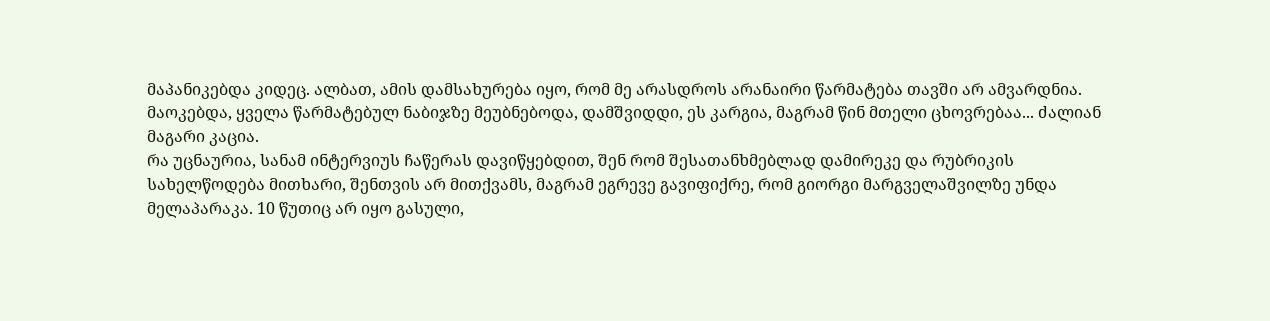მაპანიკებდა კიდეც. ალბათ, ამის დამსახურება იყო, რომ მე არასდროს არანაირი წარმატება თავში არ ამვარდნია. მაოკებდა, ყველა წარმატებულ ნაბიჯზე მეუბნებოდა, დამშვიდდი, ეს კარგია, მაგრამ წინ მთელი ცხოვრებაა... ძალიან მაგარი კაცია.
რა უცნაურია, სანამ ინტერვიუს ჩაწერას დავიწყებდით, შენ რომ შესათანხმებლად დამირეკე და რუბრიკის სახელწოდება მითხარი, შენთვის არ მითქვამს, მაგრამ ეგრევე გავიფიქრე, რომ გიორგი მარგველაშვილზე უნდა მელაპარაკა. 10 წუთიც არ იყო გასული,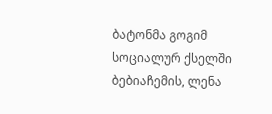ბატონმა გოგიმ სოციალურ ქსელში ბებიაჩემის, ლენა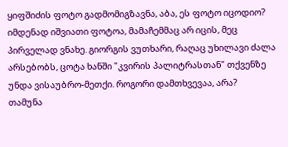ყიფშიძის ფოტო გადმომიგზავნა, აბა, ეს ფოტო იცოდიო? იმდენად იშვიათი ფოტოა, მამაჩემმაც არ იცის, მეც პირველად ვნახე. გიორგის ვუთხარი, რაღაც უხილავი ძალა არსებობს, ცოტა ხანში "კვირის პალიტრასთან" თქვენზე უნდა ვისაუბრო-მეთქი. როგორი დამთხვევაა, არა?
თამუნა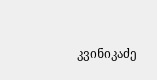კვინიკაძე